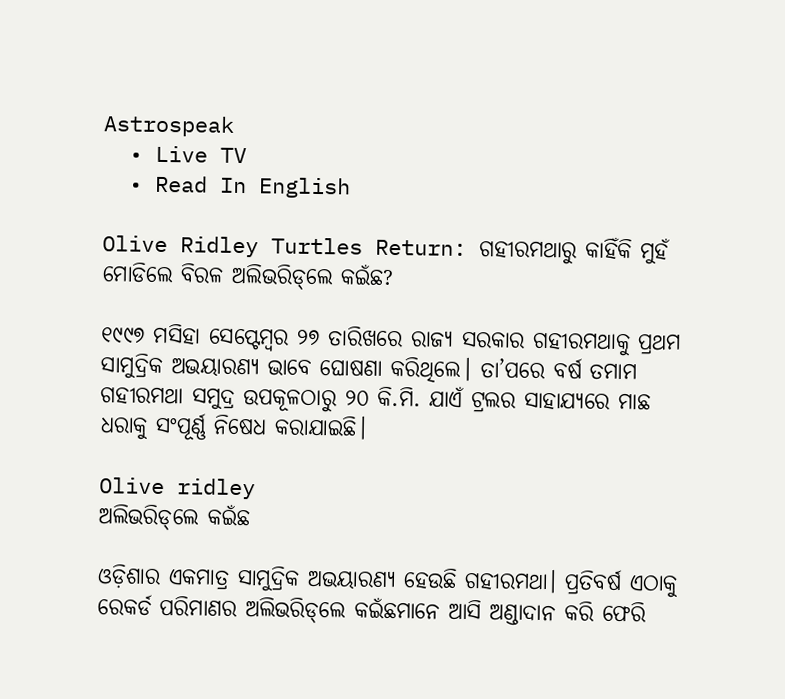Astrospeak
  • Live TV
  • Read In English

Olive Ridley Turtles Return: ଗହୀରମଥାରୁ କାହିଁକି ମୁହଁ ମୋଡିଲେ ବିରଳ ଅଲିଭରିଡ୍‌ଲେ କଇଁଛ?

୧୯୯୭ ମସିହା ସେପ୍ଟେମ୍ବର ୨୭ ତାରିଖରେ ରାଜ୍ୟ ସରକାର ଗହୀରମଥାକୁ ପ୍ରଥମ ସାମୁଦ୍ରିକ ଅଭୟାରଣ୍ୟ ଭାବେ ଘୋଷଣା କରିଥିଲେ। ତା’ପରେ ବର୍ଷ ତମାମ ଗହୀରମଥା ସମୁଦ୍ର ଉପକୂଳଠାରୁ ୨୦ କି.ମି. ଯାଏଁ ଟ୍ରଲର ସାହାଯ୍ୟରେ ମାଛ ଧରାକୁ ସଂପୂର୍ଣ୍ଣ ନିଷେଧ କରାଯାଇଛି।

Olive ridley
ଅଲିଭରିଡ୍‌ଲେ କଇଁଛ

ଓଡ଼ିଶାର ଏକମାତ୍ର ସାମୁଦ୍ରିକ ଅଭୟାରଣ୍ୟ ହେଉଛି ଗହୀରମଥା। ପ୍ରତିବର୍ଷ ଏଠାକୁ ରେକର୍ଡ ପରିମାଣର ଅଲିଭରିଡ୍‌ଲେ କଇଁଛମାନେ ଆସି ଅଣ୍ଡାଦାନ କରି ଫେରି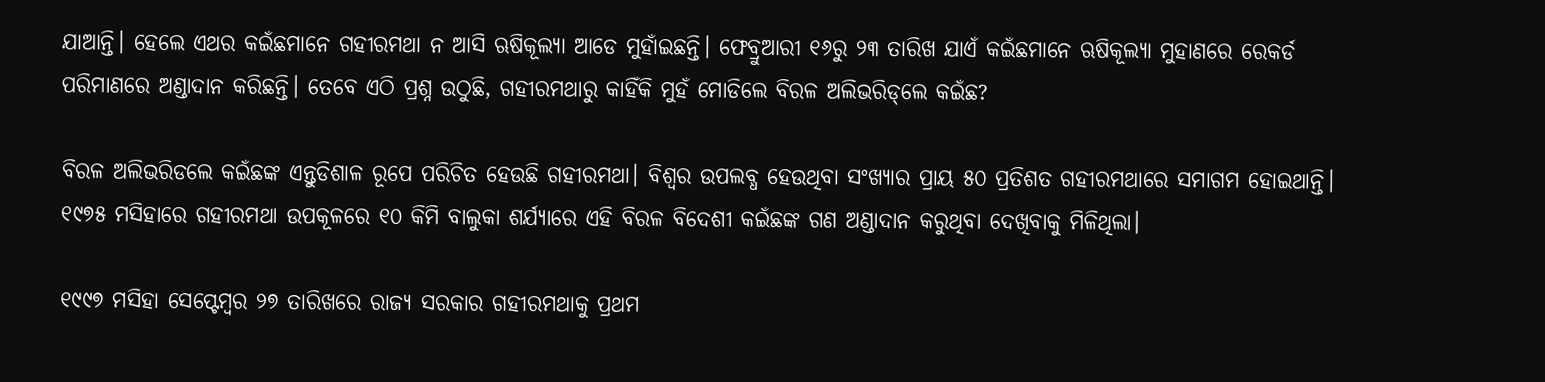ଯାଆନ୍ତି। ହେଲେ ଏଥର କଇଁଛମାନେ ଗହୀରମଥା ନ ଆସି ଋଷିକୂଲ୍ୟା ଆଡେ ମୁହାଁଇଛନ୍ତି। ଫେବ୍ରୁଆରୀ ୧୬ରୁ ୨୩ ତାରିଖ ଯାଏଁ କଇଁଛମାନେ ଋଷିକୂଲ୍ୟା ମୁହାଣରେ ରେକର୍ଡ ପରିମାଣରେ ଅଣ୍ଡାଦାନ କରିଛନ୍ତି। ତେବେ ଏଠି ପ୍ରଶ୍ନ ଉଠୁଛି, ଗହୀରମଥାରୁ କାହିଁକି ମୁହଁ ମୋଡିଲେ ବିରଳ ଅଲିଭରିଡ୍‌ଲେ କଇଁଛ?

ବିରଳ ଅଲିଭରିଡଲେ କଇଁଛଙ୍କ ଏନ୍ତୁଡିଶାଳ ରୂପେ ପରିଚିତ ହେଉଛି ଗହୀରମଥା। ବିଶ୍ୱର ଉପଲବ୍ଧ ହେଉଥିବା ସଂଖ୍ୟାର ପ୍ରାୟ ୫୦ ପ୍ରତିଶତ ଗହୀରମଥାରେ ସମାଗମ ହୋଇଥାନ୍ତି। ୧୯୭୫ ମସିହାରେ ଗହୀରମଥା ଉପକୂଳରେ ୧୦ କିମି ବାଲୁକା ଶର୍ଯ୍ୟାରେ ଏହି ବିରଳ ବିଦେଶୀ କଇଁଛଙ୍କ ଗଣ ଅଣ୍ଡାଦାନ କରୁଥିବା ଦେଖିବାକୁ ମିଳିଥିଲା।

୧୯୯୭ ମସିହା ସେପ୍ଟେମ୍ବର ୨୭ ତାରିଖରେ ରାଜ୍ୟ ସରକାର ଗହୀରମଥାକୁ ପ୍ରଥମ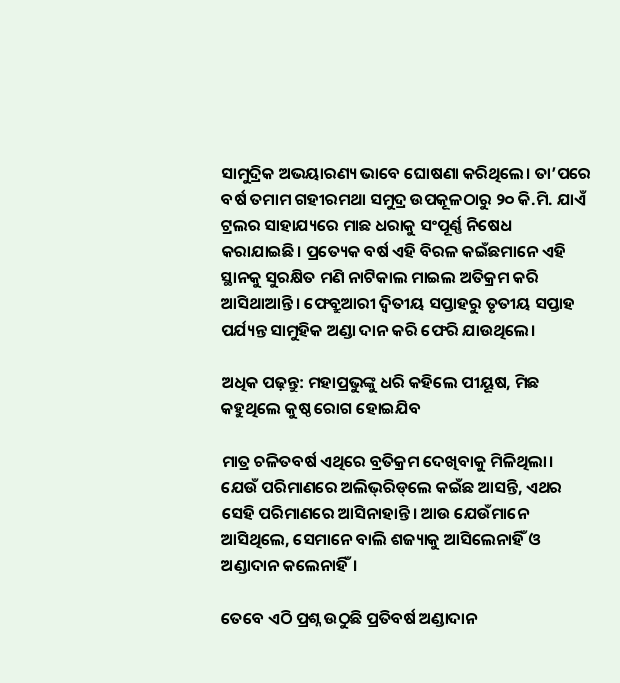ସାମୁଦ୍ରିକ ଅଭୟାରଣ୍ୟ ଭାବେ ଘୋଷଣା କରିଥିଲେ। ତା’ପରେ ବର୍ଷ ତମାମ ଗହୀରମଥା ସମୁଦ୍ର ଉପକୂଳଠାରୁ ୨୦ କି.ମି. ଯାଏଁ ଟ୍ରଲର ସାହାଯ୍ୟରେ ମାଛ ଧରାକୁ ସଂପୂର୍ଣ୍ଣ ନିଷେଧ କରାଯାଇଛି। ପ୍ରତ୍ୟେକ ବର୍ଷ ଏହି ବିରଳ କଇଁଛମାନେ ଏହି ସ୍ଥାନକୁ ସୁରକ୍ଷିତ ମଣି ନାଟିକାଲ ମାଇଲ ଅତିକ୍ରମ କରି ଆସିଥାଆନ୍ତି। ଫେବ୍ରୁଆରୀ ଦ୍ୱିତୀୟ ସପ୍ତାହରୁ ତୃତୀୟ ସପ୍ତାହ ପର୍ଯ୍ୟନ୍ତ ସାମୁହିକ ଅଣ୍ଡା ଦାନ କରି ଫେରି ଯାଉଥିଲେ।

ଅଧିକ ପଢ଼ନ୍ତୁ: ମହାପ୍ରଭୁଙ୍କୁ ଧରି କହିଲେ ପୀୟୂଷ, ମିଛ କହୁଥିଲେ କୁଷ୍ଠ ରୋଗ ହୋଇଯିବ

ମାତ୍ର ଚଳିତବର୍ଷ ଏଥିରେ ବ୍ରତିକ୍ରମ ଦେଖିବାକୁ ମିଳିଥିଲା। ଯେଉଁ ପରିମାଣରେ ଅଲିଭ୍‌ରିଡ୍‌ଲେ କଇଁଛ ଆସନ୍ତି, ଏଥର ସେହି ପରିମାଣରେ ଆସିନାହାନ୍ତି। ଆଉ ଯେଉଁମାନେ ଆସିଥିଲେ, ସେମାନେ ବାଲି ଶଜ୍ୟାକୁ ଆସିଲେନାହିଁ ଓ ଅଣ୍ଡାଦାନ କଲେନାହିଁ।

ତେବେ ଏଠି ପ୍ରଶ୍ନ ଉଠୁଛି ପ୍ରତିବର୍ଷ ଅଣ୍ଡାଦାନ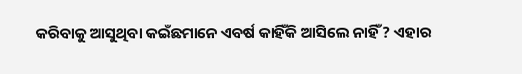କରିବାକୁ ଆସୁଥିବା କଇଁଛମାନେ ଏବର୍ଷ କାହିଁକି ଆସିଲେ ନାହିଁ? ଏହାର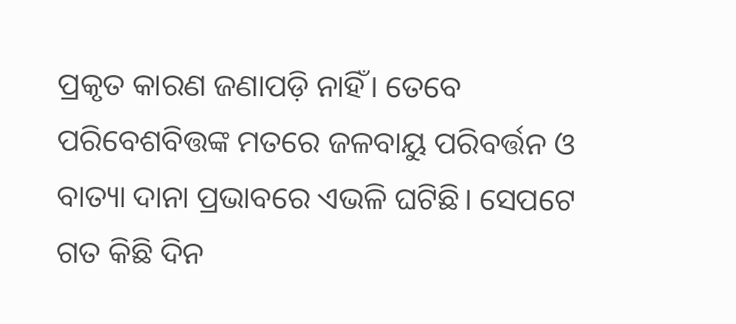ପ୍ରକୃତ କାରଣ ଜଣାପଡ଼ି ନାହିଁ। ତେବେ ପରିବେଶବିତ୍ତଙ୍କ ମତରେ ଜଳବାୟୁ ପରିବର୍ତ୍ତନ ଓ ବାତ୍ୟା ଦାନା ପ୍ରଭାବରେ ଏଭଳି ଘଟିଛି। ସେପଟେ ଗତ କିଛି ଦିନ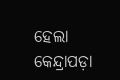ହେଲା କେନ୍ଦ୍ରାପଡ଼ା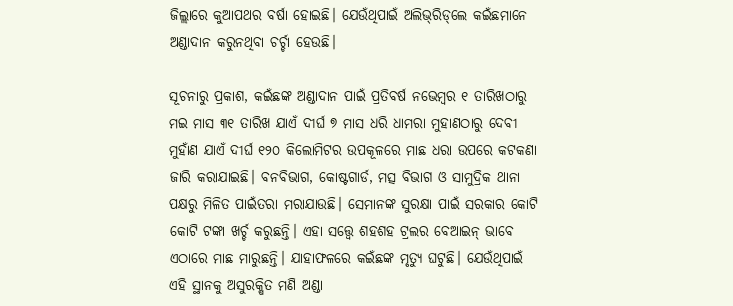ଜିଲ୍ଲାରେ କୁଆପଥର ବର୍ଷା ହୋଇଛି। ଯେଉଁଥିପାଇଁ ଅଲିଭ୍‌ରିଡ୍‌ଲେ କଇଁଛମାନେ ଅଣ୍ଡାଦାନ କରୁନଥିବା ଚର୍ଚ୍ଚା ହେଉଛି।

ସୂଚନାରୁ ପ୍ରକାଶ, କଇଁଛଙ୍କ ଅଣ୍ଡାଦାନ ପାଇଁ ପ୍ରତିବର୍ଷ ନଭେମ୍ବର ୧ ତାରିଖଠାରୁ ମଇ ମାସ ୩୧ ତାରିଖ ଯାଏଁ ଦୀର୍ଘ ୭ ମାସ ଧରି ଧାମରା ମୁହାଣଠାରୁ ଦେବୀ ମୁହାଁଣ ଯାଏଁ ଦୀର୍ଘ ୧୨୦ କିଲୋମିଟର ଉପକୂଳରେ ମାଛ ଧରା ଉପରେ କଟକଣା ଜାରି କରାଯାଇଛି। ବନବିଭାଗ, କୋଷ୍ଟଗାର୍ଡ, ମତ୍ସ ବିଭାଗ ଓ ସାମୁଦ୍ରିକ ଥାନା ପକ୍ଷରୁ ମିଳିତ ପାଇଁତରା ମରାଯାଉଛି। ସେମାନଙ୍କ ସୁରକ୍ଷା ପାଇଁ ସରକାର କୋଟି କୋଟି ଟଙ୍କା ଖର୍ଚ୍ଚ କରୁଛନ୍ତି। ଏହା ସତ୍ତ୍ୱେ ଶହଶହ ଟ୍ରଲର ବେଆଇନ୍‌ ଭାବେ ଏଠାରେ ମାଛ ମାରୁଛନ୍ତି। ଯାହାଫଳରେ କଇଁଛଙ୍କ ମୃତ୍ୟୁ ଘଟୁଛି। ଯେଉଁଥିପାଇଁ ଏହି ସ୍ଥାନକୁ ଅସୁରକ୍ଷିତ ମଣି ଅଣ୍ଡା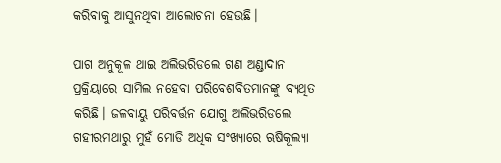କରିବାକୁ ଆସୁନଥିବା ଆଲୋଚନା ହେଉଛି।

ପାଗ ଅନୁକୂଳ ଥାଇ ଅଲିଭରିଡଲେ ଗଣ ଅଣ୍ଡାଦାନ ପ୍ରକ୍ରିୟାରେ ସାମିଲ ନହେବା ପରିବେଶବିତମାନଙ୍କୁ ବ୍ୟଥିତ କରିଛି। ଜଳବାୟୁ ପରିବର୍ତ୍ତନ ଯୋଗୁ ଅଲିଭରିଡଲେ ଗହୀରମଥାରୁ ମୁହଁ ମୋଡି ଅଧିକ ସଂଖ୍ୟାରେ ଋଷିକୂଲ୍ୟା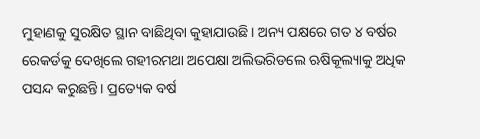ମୁହାଣକୁ ସୁରକ୍ଷିତ ସ୍ଥାନ ବାଛିଥିବା କୁହାଯାଉଛି। ଅନ୍ୟ ପକ୍ଷରେ ଗତ ୪ ବର୍ଷର ରେକର୍ଡକୁ ଦେଖିଲେ ଗହୀରମଥା ଅପେକ୍ଷା ଅଲିଭରିଡଲେ ଋଷିକୂଲ୍ୟାକୁ ଅଧିକ ପସନ୍ଦ କରୁଛନ୍ତି। ପ୍ରତ୍ୟେକ ବର୍ଷ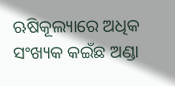ଋଷିକୂଲ୍ୟାରେ ଅଧିକ ସଂଖ୍ୟକ କଇଁଛ ଅଣ୍ଡା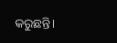କରୁଛନ୍ତି।